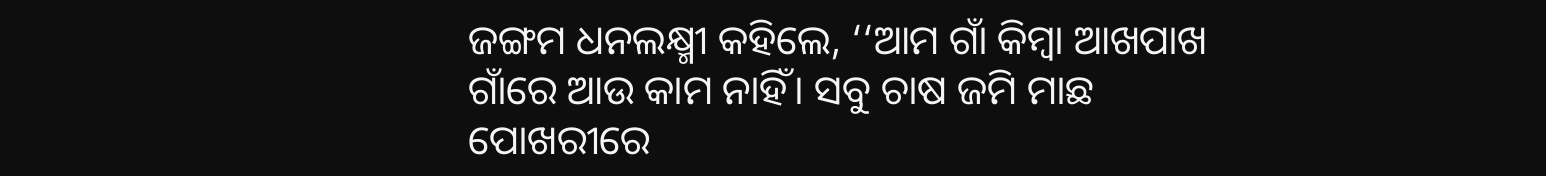ଜଙ୍ଗମ ଧନଲକ୍ଷ୍ମୀ କହିଲେ, ‘‘ଆମ ଗାଁ କିମ୍ବା ଆଖପାଖ ଗାଁରେ ଆଉ କାମ ନାହିଁ। ସବୁ ଚାଷ ଜମି ମାଛ ପୋଖରୀରେ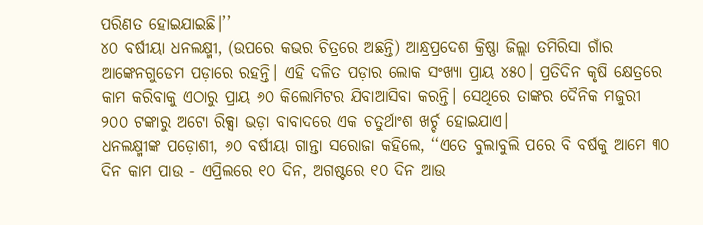ପରିଣତ ହୋଇଯାଇଛି।’’
୪୦ ବର୍ଷୀୟା ଧନଲକ୍ଷ୍ମୀ, (ଉପରେ କଭର ଚିତ୍ରରେ ଅଛନ୍ତି) ଆନ୍ଧ୍ରପ୍ରଦେଶ କ୍ରିଷ୍ଣା ଜିଲ୍ଲା ତମିରିସା ଗାଁର ଆଙ୍କେନଗୁଡେମ ପଡ଼ାରେ ରହନ୍ତି। ଏହି ଦଳିତ ପଡ଼ାର ଲୋକ ସଂଖ୍ୟା ପ୍ରାୟ ୪୫୦। ପ୍ରତିଦିନ କୃଷି କ୍ଷେତ୍ରରେ କାମ କରିବାକୁ ଏଠାରୁ ପ୍ରାୟ ୬୦ କିଲୋମିଟର ଯିବାଆସିବା କରନ୍ତି। ସେଥିରେ ତାଙ୍କର ଦୈନିକ ମଜୁରୀ ୨୦୦ ଟଙ୍କାରୁ ଅଟୋ ରିକ୍ସା ଭଡ଼ା ବାବାଦରେ ଏକ ଚତୁର୍ଥାଂଶ ଖର୍ଚ୍ଚ ହୋଇଯାଏ।
ଧନଲକ୍ଷ୍ମୀଙ୍କ ପଡ଼ୋଶୀ, ୬୦ ବର୍ଷୀୟା ଗାନ୍ତା ସରୋଜା କହିଲେ, ‘‘ଏତେ ବୁଲାବୁଲି ପରେ ବି ବର୍ଷକୁ ଆମେ ୩୦ ଦିନ କାମ ପାଉ - ଏପ୍ରିଲରେ ୧୦ ଦିନ, ଅଗଷ୍ଟରେ ୧୦ ଦିନ ଆଉ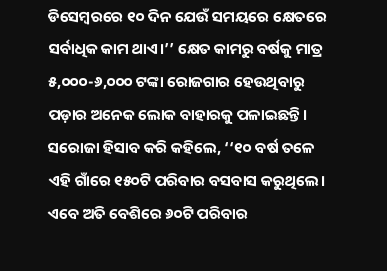ଡିସେମ୍ବରରେ ୧୦ ଦିନ ଯେଉଁ ସମୟରେ କ୍ଷେତରେ ସର୍ବାଧିକ କାମ ଥାଏ।’’ କ୍ଷେତ କାମରୁ ବର୍ଷକୁ ମାତ୍ର ୫,୦୦୦-୬,୦୦୦ ଟଙ୍କା ରୋଜଗାର ହେଉଥିବାରୁ ପଡ଼ାର ଅନେକ ଲୋକ ବାହାରକୁ ପଳାଇଛନ୍ତି। ସରୋଜା ହିସାବ କରି କହିଲେ, ‘‘୧୦ ବର୍ଷ ତଳେ ଏହି ଗାଁରେ ୧୫୦ଟି ପରିବାର ବସବାସ କରୁଥିଲେ। ଏବେ ଅତି ବେଶିରେ ୬୦ଟି ପରିବାର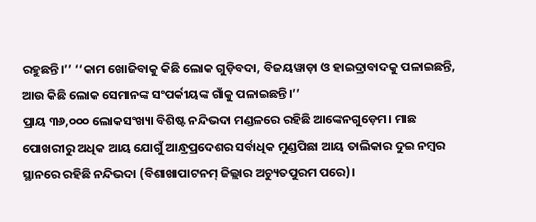ରହୁଛନ୍ତି।’’ ‘‘କାମ ଖୋଜିବାକୁ କିଛି ଲୋକ ଗୁଡ଼ିବଦା, ବିଜୟୱାଡ଼ା ଓ ହାଇଦ୍ରାବାଦକୁ ପଳାଇଛନ୍ତି, ଆଉ କିଛି ଲୋକ ସେମାନଙ୍କ ସଂପର୍କୀୟଙ୍କ ଗାଁକୁ ପଳାଇଛନ୍ତି।’’
ପ୍ରାୟ ୩୬,୦୦୦ ଲୋକସଂଖ୍ୟା ବିଶିଷ୍ଟ ନନ୍ଦିଭଦା ମଣ୍ଡଳରେ ରହିଛି ଆଙ୍କେନଗୁଡ଼େମ। ମାଛ ପୋଖରୀରୁ ଅଧିକ ଆୟ ଯୋଗୁଁ ଆନ୍ଧ୍ରପ୍ରଦେଶର ସର୍ବାଧିକ ମୁଣ୍ଡପିଛା ଆୟ ତାଲିକାର ଦୁଇ ନମ୍ବର ସ୍ଥାନରେ ରହିଛି ନନ୍ଦିଭଦା (ବିଶାଖାପାଟନମ୍ ଜିଲ୍ଲାର ଅଚ୍ୟୁତପୁରମ ପରେ)।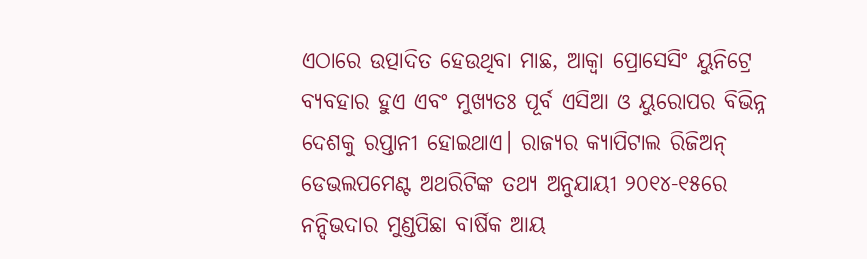ଏଠାରେ ଉତ୍ପାଦିତ ହେଉଥିବା ମାଛ, ଆକ୍ୱା ପ୍ରୋସେସିଂ ୟୁନିଟ୍ରେ ବ୍ୟବହାର ହୁଏ ଏବଂ ମୁଖ୍ୟତଃ ପୂର୍ବ ଏସିଆ ଓ ୟୁରୋପର ବିଭିନ୍ନ ଦେଶକୁ ରପ୍ତାନୀ ହୋଇଥାଏ। ରାଜ୍ୟର କ୍ୟାପିଟାଲ ରିଜିଅନ୍ ଡେଭଲପମେଣ୍ଟ ଅଥରିଟିଙ୍କ ତଥ୍ୟ ଅନୁଯାୟୀ ୨୦୧୪-୧୫ରେ ନନ୍ଦିଭଦାର ମୁଣ୍ଡପିଛା ବାର୍ଷିକ ଆୟ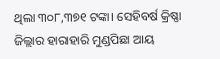ଥିଲା ୩୦୮,୩୭୧ ଟଙ୍କା। ସେହିବର୍ଷ କ୍ରିଷ୍ଣା ଜିଲ୍ଲାର ହାରାହାରି ମୁଣ୍ଡପିଛା ଆୟ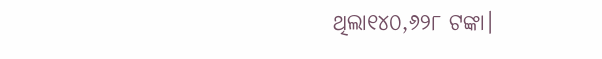ଥିଲା୧୪୦,୬୨୮ ଟଙ୍କା।